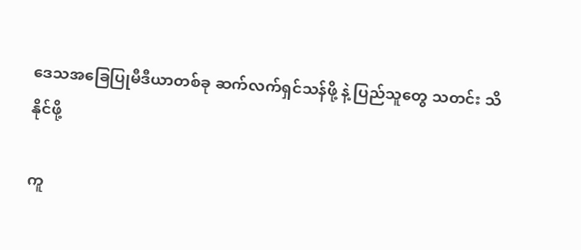ဒေသအခြေပြုမီဒီယာတစ်ခု ဆက်လက်ရှင်သန်ဖို့ နဲ့ ပြည်သူတွေ သတင်း သိနိုင်ဖို့

ကူ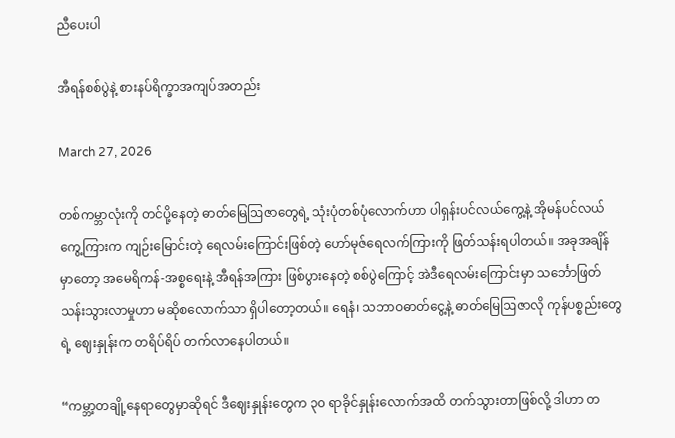ညီပေးပါ

အီရန်စစ်ပွဲနဲ့ စားနပ်ရိက္ခာအကျပ်အတည်း

March 27, 2026

တစ်ကမ္ဘာလုံးကို တင်ပို့နေတဲ့ ဓာတ်မြေဩဇာတွေရဲ့ သုံးပုံတစ်ပုံလောက်ဟာ ပါရှန်းပင်လယ်ကွေ့နဲ့ အိုမန်ပင်လယ်ကွေ့ကြားက ကျဉ်းမြောင်းတဲ့ ရေလမ်းကြောင်းဖြစ်တဲ့ ဟော်မုဇ်ရေလက်ကြားကို ဖြတ်သန်းရပါတယ်။ အခုအချိန်မှာတော့ အမေရိကန်-အစ္စရေးနဲ့ အီရန်အကြား ဖြစ်ပွားနေတဲ့ စစ်ပွဲကြောင့် အဲဒီရေလမ်းကြောင်းမှာ သင်္ဘောဖြတ်သန်းသွားလာမှုဟာ မဆိုစလောက်သာ ရှိပါတော့တယ်။ ရေနံ၊ သဘာဝဓာတ်ငွေ့နဲ့ ဓာတ်မြေဩဇာလို ကုန်ပစ္စည်းတွေရဲ့ ဈေးနှုန်းက တရိပ်ရိပ် တက်လာနေပါတယ်။

“ကမ္ဘာ့တချို့နေရာတွေမှာဆိုရင် ဒီဈေးနှုန်းတွေက ၃၀ ရာခိုင်နှုန်းလောက်အထိ တက်သွားတာဖြစ်လို့ ဒါဟာ တ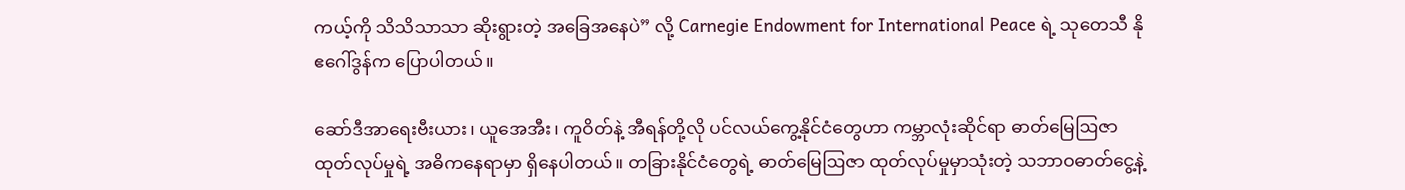ကယ့်ကို သိသိသာသာ ဆိုးရွားတဲ့ အခြေအနေပဲ” လို့ Carnegie Endowment for International Peace ရဲ့ သုတေသီ နိုဧဂေါ်ဒွန်က ပြောပါတယ်။

ဆော်ဒီအာရေးဗီးယား၊ ယူအေအီး၊ ကူဝိတ်နဲ့ အီရန်တို့လို ပင်လယ်ကွေ့နိုင်ငံတွေဟာ ကမ္ဘာလုံးဆိုင်ရာ ဓာတ်မြေဩဇာ ထုတ်လုပ်မှုရဲ့ အဓိကနေရာမှာ ရှိနေပါတယ်။ တခြားနိုင်ငံတွေရဲ့ ဓာတ်မြေဩဇာ ထုတ်လုပ်မှုမှာသုံးတဲ့ သဘာဝဓာတ်ငွေ့နဲ့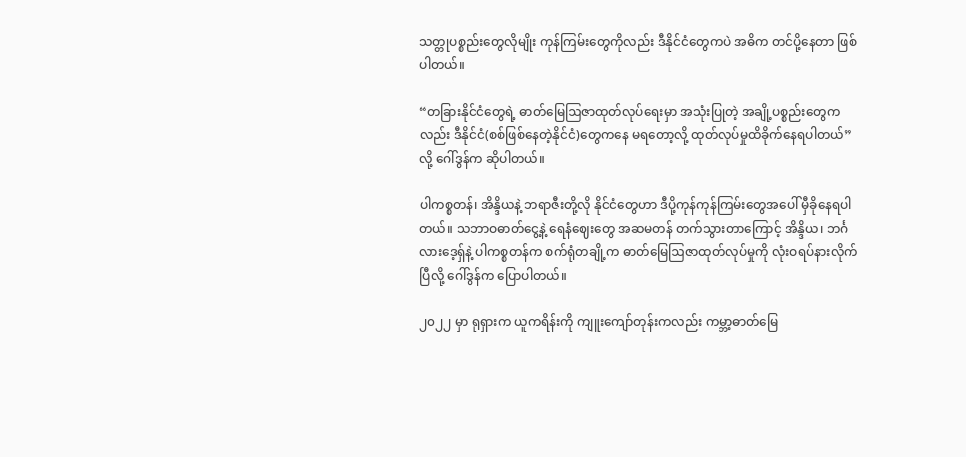သတ္တုပစ္စည်းတွေလိုမျိုး ကုန်ကြမ်းတွေကိုလည်း ဒီနိုင်ငံတွေကပဲ အဓိက တင်ပို့နေတာ ဖြစ်ပါတယ်။

“တခြားနိုင်ငံတွေရဲ့ ဓာတ်မြေဩဇာထုတ်လုပ်ရေးမှာ အသုံးပြုတဲ့ အချို့ပစ္စည်းတွေကလည်း ဒီနိုင်ငံ(စစ်ဖြစ်နေတဲ့နိုင်ငံ)တွေကနေ မရတော့လို့ ထုတ်လုပ်မှုထိခိုက်နေရပါတယ်” လို့ ဂေါ်ဒွန်က ဆိုပါတယ်။

ပါကစ္စတန်၊ အိန္ဒိယနဲ့ ဘရာဇီးတို့လို နိုင်ငံတွေဟာ ဒီပို့ကုန်ကုန်ကြမ်းတွေအပေါ် မှီခိုနေရပါတယ်။ သဘာဝဓာတ်ငွေ့နဲ့ ရေနံဈေးတွေ အဆမတန် တက်သွားတာကြောင့် အိန္ဒိယ၊ ဘင်္ဂလားဒေ့ရှ်နဲ့ ပါကစ္စတန်က စက်ရုံတချို့က ဓာတ်မြေဩဇာထုတ်လုပ်မှုကို လုံးဝရပ်နားလိုက်ပြီလို့ ဂေါ်ဒွန်က ပြောပါတယ်။

၂၀၂၂ မှာ ရုရှားက ယူကရိန်းကို ကျူးကျော်တုန်းကလည်း ကမ္ဘာ့ဓာတ်မြေ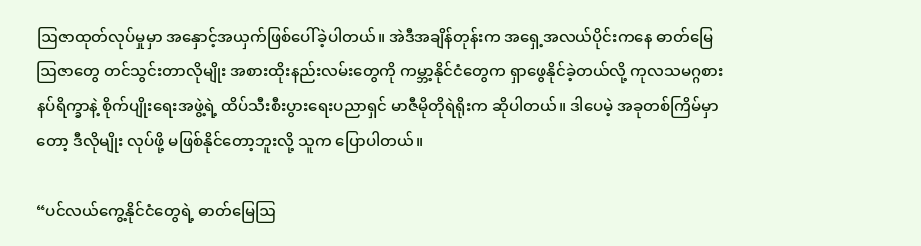ဩဇာထုတ်လုပ်မှုမှာ အနှောင့်အယှက်ဖြစ်ပေါ်ခဲ့ပါတယ်။ အဲဒီအချိန်တုန်းက အရှေ့အလယ်ပိုင်းကနေ ဓာတ်မြေဩဇာတွေ တင်သွင်းတာလိုမျိုး အစားထိုးနည်းလမ်းတွေကို ကမ္ဘာ့နိုင်ငံတွေက ရှာဖွေနိုင်ခဲ့တယ်လို့ ကုလသမဂ္ဂစားနပ်ရိက္ခာနဲ့ စိုက်ပျိုးရေးအဖွဲ့ရဲ့ ထိပ်သီးစီးပွားရေးပညာရှင် မာဇီမိုတိုရဲရိုးက ဆိုပါတယ်။ ဒါပေမဲ့ အခုတစ်ကြိမ်မှာတော့ ဒီလိုမျိုး လုပ်ဖို့ မဖြစ်နိုင်တော့ဘူးလို့ သူက ပြောပါတယ်။

“ပင်လယ်ကွေ့နိုင်ငံတွေရဲ့ ဓာတ်မြေဩ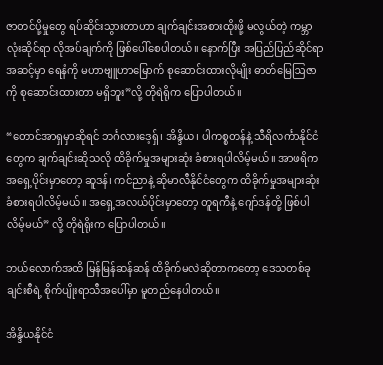ဇာတင်ပို့မှုတွေ ရပ်ဆိုင်းသွားတာဟာ ချက်ချင်းအစားထိုးဖို့ မလွယ်တဲ့ ကမ္ဘာလုံးဆိုင်ရာ လိုအပ်ချက်ကို ဖြစ်ပေါ်စေပါတယ်။ နောက်ပြီး အပြည်ပြည်ဆိုင်ရာအဆင့်မှာ ရေနံကို မဟာဗျူဟာမြောက် စုဆောင်းထားလိုမျိုး ဓာတ်မြေဩဇာကို စုဆောင်းထားတာ မရှိဘူး”လို့ တိုရဲရိုက ပြောပါတယ်။

“တောင်အာရှမှာဆိုရင် ဘင်္ဂလားဒေ့ရှ်၊ အိန္ဒိယ၊ ပါကစ္စတန်နဲ့ သီရိလင်္ကာနိုင်ငံတွေက ချက်ချင်းဆိုသလို ထိခိုက်မှုအများဆုံး ခံစားရပါလိမ့်မယ်။ အာဖရိကအရှေ့ပိုင်းမှာတော့ ဆူဒန်၊ ကင်ညာနဲ့ ဆိုမာလီနိုင်ငံတွေက ထိခိုက်မှုအများဆုံး ခံစားရပါလိမ့်မယ်။ အရှေ့အလယ်ပိုင်းမှာတော့ တူရကီနဲ့ ဂျော်ဒန်တို့ ဖြစ်ပါလိမ့်မယ်” လို့ တိုရဲရိုးက ပြောပါတယ်။

ဘယ်လောက်အထိ မြန်မြန်ဆန်ဆန် ထိခိုက်မလဲဆိုတာကတော့ ဒေသတစ်ခုချင်းစီရဲ့ စိုက်ပျိုးရာသီအပေါ်မှာ မူတည်နေပါတယ်။

အိန္ဒိယနိုင်ငံ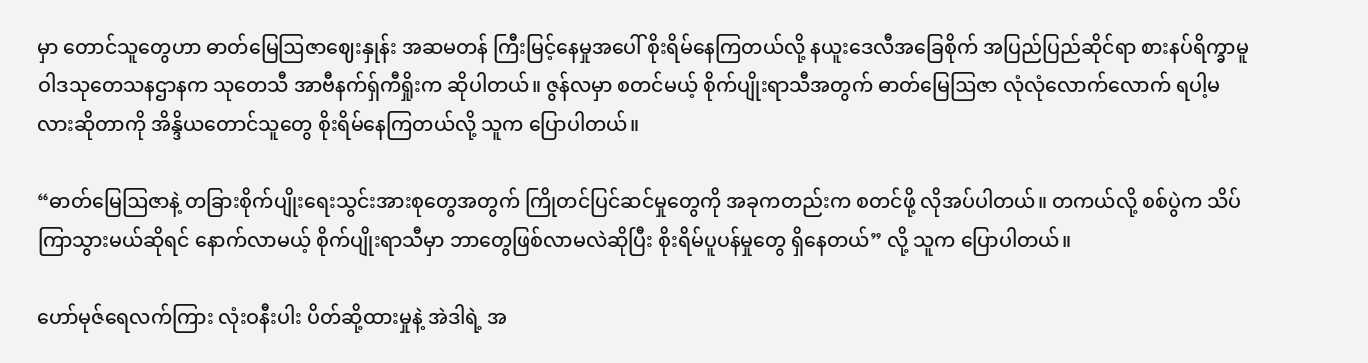မှာ တောင်သူတွေဟာ ဓာတ်မြေဩဇာဈေးနှုန်း အဆမတန် ကြီးမြင့်နေမှုအပေါ် စိုးရိမ်နေကြတယ်လို့ နယူးဒေလီအခြေစိုက် အပြည်ပြည်ဆိုင်ရာ စားနပ်ရိက္ခာမူဝါဒသုတေသနဌာနက သုတေသီ အာဗီနက်ရှ်ကီရှိုးက ဆိုပါတယ်။ ဇွန်လမှာ စတင်မယ့် စိုက်ပျိုးရာသီအတွက် ဓာတ်မြေဩဇာ လုံလုံလောက်လောက် ရပါ့မလားဆိုတာကို အိန္ဒိယတောင်သူတွေ စိုးရိမ်နေကြတယ်လို့ သူက ပြောပါတယ်။

“ဓာတ်မြေဩဇာနဲ့ တခြားစိုက်ပျိုးရေးသွင်းအားစုတွေအတွက် ကြိုတင်ပြင်ဆင်မှုတွေကို အခုကတည်းက စတင်ဖို့ လိုအပ်ပါတယ်။ တကယ်လို့ စစ်ပွဲက သိပ်ကြာသွားမယ်ဆိုရင် နောက်လာမယ့် စိုက်ပျိုးရာသီမှာ ဘာတွေဖြစ်လာမလဲဆိုပြီး စိုးရိမ်ပူပန်မှုတွေ ရှိနေတယ်” လို့ သူက ပြောပါတယ်။

ဟော်မုဇ်ရေလက်ကြား လုံးဝနီးပါး ပိတ်ဆို့ထားမှုနဲ့ အဲဒါရဲ့ အ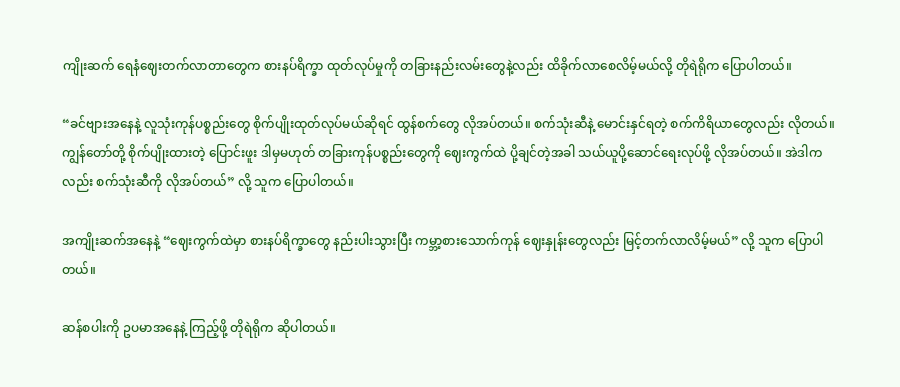ကျိုးဆက် ရေနံဈေးတက်လာတာတွေက စားနပ်ရိက္ခာ ထုတ်လုပ်မှုကို တခြားနည်းလမ်းတွေနဲ့လည်း ထိခိုက်လာစေလိမ့်မယ်လို့ တိုရဲရိုက ပြောပါတယ်။

“ခင်ဗျားအနေနဲ့ လူသုံးကုန်ပစ္စည်းတွေ စိုက်ပျိုးထုတ်လုပ်မယ်ဆိုရင် ထွန်စက်တွေ လိုအပ်တယ်။ စက်သုံးဆီနဲ့ မောင်းနှင်ရတဲ့ စက်ကိရိယာတွေလည်း လိုတယ်။ ကျွန်တော်တို့ စိုက်ပျိုးထားတဲ့ ပြောင်းဖူး ဒါမှမဟုတ် တခြားကုန်ပစ္စည်းတွေကို ဈေးကွက်ထဲ ပို့ချင်တဲ့အခါ သယ်ယူပို့ဆောင်ရေးလုပ်ဖို့ လိုအပ်တယ်။ အဲဒါကလည်း စက်သုံးဆီကို လိုအပ်တယ်” လို့ သူက ပြောပါတယ်။

အကျိုးဆက်အနေနဲ့ “ဈေးကွက်ထဲမှာ စားနပ်ရိက္ခာတွေ နည်းပါးသွားပြီး ကမ္ဘာ့စားသောက်ကုန် ဈေးနှုန်းတွေလည်း မြင့်တက်လာလိမ့်မယ်” လို့ သူက ပြောပါတယ်။

ဆန်စပါးကို ဥပမာအနေနဲ့ ကြည့်ဖို့ တိုရဲရိုက ဆိုပါတယ်။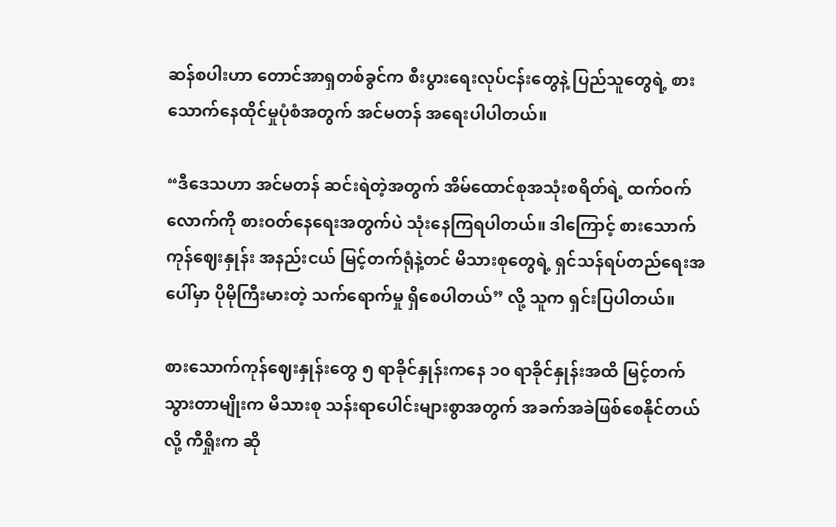ဆန်စပါးဟာ တောင်အာရှတစ်ခွင်က စီးပွားရေးလုပ်ငန်းတွေနဲ့ ပြည်သူတွေရဲ့ စားသောက်နေထိုင်မှုပုံစံအတွက် အင်မတန် အရေးပါပါတယ်။

“ဒီဒေသဟာ အင်မတန် ဆင်းရဲတဲ့အတွက် အိမ်ထောင်စုအသုံးစရိတ်ရဲ့ ထက်ဝက်လောက်ကို စားဝတ်နေရေးအတွက်ပဲ သုံးနေကြရပါတယ်။ ဒါကြောင့် စားသောက်ကုန်ဈေးနှုန်း အနည်းငယ် မြင့်တက်ရုံနဲ့တင် မိသားစုတွေရဲ့ ရှင်သန်ရပ်တည်ရေးအပေါ်မှာ ပိုမိုကြီးမားတဲ့ သက်ရောက်မှု ရှိစေပါတယ်” လို့ သူက ရှင်းပြပါတယ်။

စားသောက်ကုန်ဈေးနှုန်းတွေ ၅ ရာခိုင်နှုန်းကနေ ၁၀ ရာခိုင်နှုန်းအထိ မြင့်တက်သွားတာမျိုးက မိသားစု သန်းရာပေါင်းများစွာအတွက် အခက်အခဲဖြစ်စေနိုင်တယ်လို့ ကီရှိုးက ဆို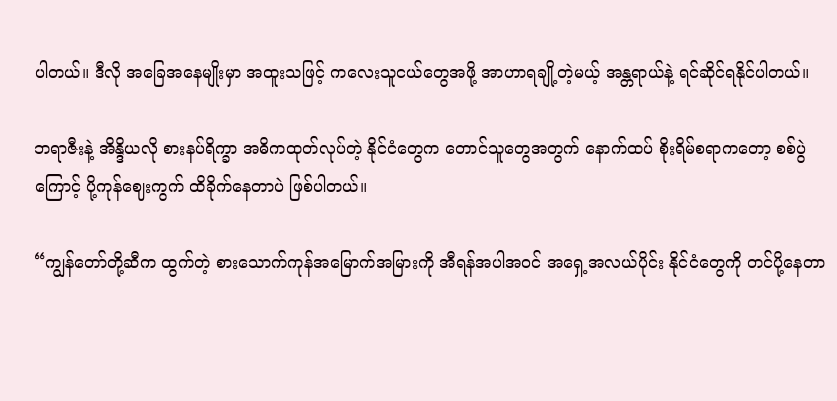ပါတယ်။ ဒီလို အခြေအနေမျိုးမှာ အထူးသဖြင့် ကလေးသူငယ်တွေအဖို့ အာဟာရချို့တဲ့မယ့် အန္တရာယ်နဲ့ ရင်ဆိုင်ရနိုင်ပါတယ်။

ဘရာဇီးနဲ့ အိန္ဒိယလို စားနပ်ရိက္ခာ အဓိကထုတ်လုပ်တဲ့ နိုင်ငံတွေက တောင်သူတွေအတွက် နောက်ထပ် စိုးရိမ်စရာကတော့ စစ်ပွဲကြောင့် ပို့ကုန်ဈေးကွက် ထိခိုက်နေတာပဲ ဖြစ်ပါတယ်။

“ကျွန်တော်တို့ဆီက ထွက်တဲ့ စားသောက်ကုန်အမြောက်အမြားကို အီရန်အပါအဝင် အရှေ့အလယ်ပိုင်း နိုင်ငံတွေကို တင်ပို့နေတာ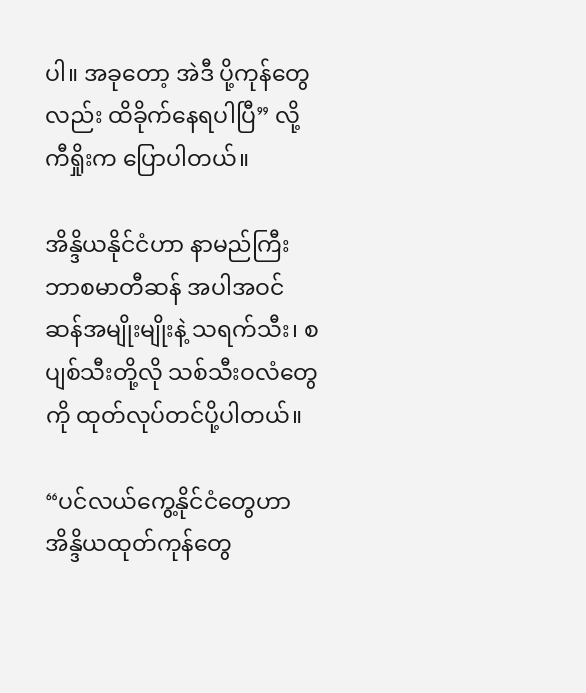ပါ။ အခုတော့ အဲဒီ ပို့ကုန်တွေလည်း ထိခိုက်နေရပါပြီ” လို့ ကီရှိုးက ပြောပါတယ်။

အိန္ဒိယနိုင်ငံဟာ နာမည်ကြီး ဘာစမာတီဆန် အပါအဝင် ဆန်အမျိုးမျိုးနဲ့ သရက်သီး၊ စပျစ်သီးတို့လို သစ်သီးဝလံတွေကို ထုတ်လုပ်တင်ပို့ပါတယ်။

“ပင်လယ်ကွေ့နိုင်ငံတွေဟာ အိန္ဒိယထုတ်ကုန်တွေ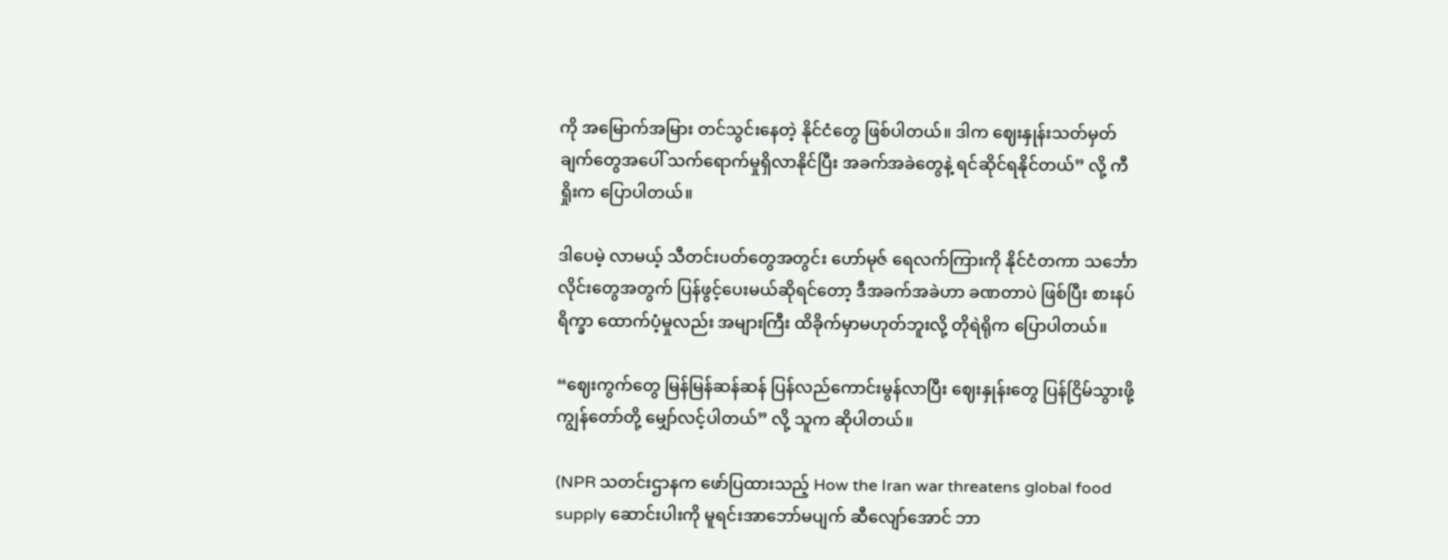ကို အမြောက်အမြား တင်သွင်းနေတဲ့ နိုင်ငံတွေ ဖြစ်ပါတယ်။ ဒါက ဈေးနှုန်းသတ်မှတ်ချက်တွေအပေါ် သက်ရောက်မှုရှိလာနိုင်ပြီး အခက်အခဲတွေနဲ့ ရင်ဆိုင်ရနိုင်တယ်” လို့ ကီရှိုးက ပြောပါတယ်။

ဒါပေမဲ့ လာမယ့် သီတင်းပတ်တွေအတွင်း ဟော်မုဇ် ရေလက်ကြားကို နိုင်ငံတကာ သင်္ဘောလိုင်းတွေအတွက် ပြန်ဖွင့်ပေးမယ်ဆိုရင်တော့ ဒီအခက်အခဲဟာ ခဏတာပဲ ဖြစ်ပြီး စားနပ်ရိက္ခာ ထောက်ပံ့မှုလည်း အများကြီး ထိခိုက်မှာမဟုတ်ဘူးလို့ တိုရဲရိုက ပြောပါတယ်။

“ဈေးကွက်တွေ မြန်မြန်ဆန်ဆန် ပြန်လည်ကောင်းမွန်လာပြီး ဈေးနှုန်းတွေ ပြန်ငြိမ်သွားဖို့ ကျွန်တော်တို့ မျှော်လင့်ပါတယ်” လို့ သူက ဆိုပါတယ်။

(NPR သတင်းဌာနက ဖော်ပြထားသည့် How the Iran war threatens global food supply ဆောင်းပါးကို မူရင်းအာဘော်မပျက် ဆီလျော်အောင် ဘာ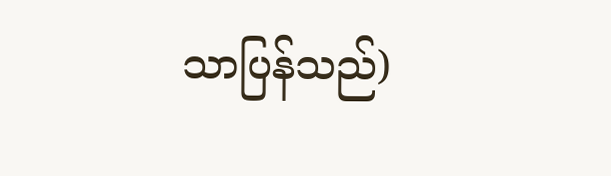သာပြန်သည်)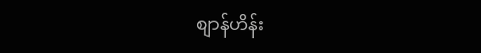စျာန်ဟိန်း